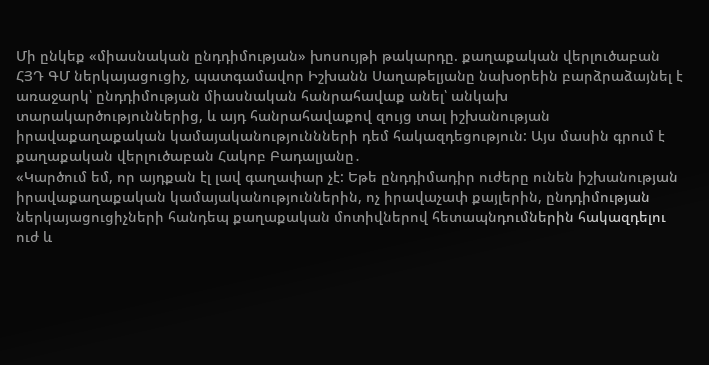Մի ընկեք «միասնական ընդդիմության» խոսույթի թակարդը. քաղաքական վերլուծաբան
ՀՅԴ ԳՄ ներկայացուցիչ, պատգամավոր Իշխանն Սաղաթելյանը նախօրեին բարձրաձայնել է առաջարկ՝ ընդդիմության միասնական հանրահավաք անել՝ անկախ տարակարծություններից, և այդ հանրահավաքով զույց տալ իշխանության իրավաքաղաքական կամայականություննների դեմ հակազդեցություն: Այս մասին գրում է քաղաքական վերլուծաբան Հակոբ Բադալյանը․
«Կարծում եմ, որ այդքան էլ լավ գաղափար չէ: Եթե ընդդիմադիր ուժերը ունեն իշխանության իրավաքաղաքական կամայականություններին, ոչ իրավաչափ քայլերին, ընդդիմության ներկայացուցիչների հանդեպ քաղաքական մոտիվներով հետապնդումներին հակազդելու ուժ և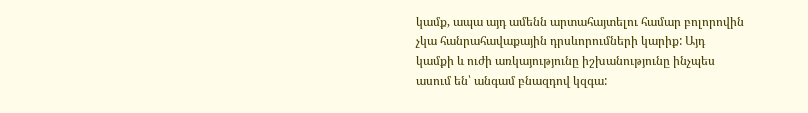կամք, ապա այդ ամենն արտահայտելու համար բոլորովին չկա հանրահավաքային դրսևորումների կարիք: Այդ կամքի և ուժի առկայությունը իշխանությունը ինչպես ասում են՝ անգամ բնազդով կզգա: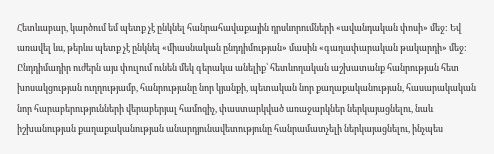Հետևաբար, կարծում եմ պետք չէ ընկնել հանրահավաքային դրսևորումների «ավանդական փոսի» մեջ: Եվ առավել ևս, թերևս պետք չէ ընկնել «միասնական ընդդիմության» մասին «գաղափարական թակարդի» մեջ:
Ընդդիմադիր ուժերն այս փուլում ունեն մեկ գերակա անելիք՝ հետևողական աշխատանք հանրության հետ խոսակցության ուղղությամբ, հանրությանը նոր կյանքի, պետական նոր քաղաքականության, հասարակական նոր հարաբերությունների վերաբերյալ համոզիչ, փաստարկված առաջարկներ ներկայացնելու, նաև իշխանության քաղաքականության անարդյունավետությունը հանրամատչելի ներկայացնելու, ինչպես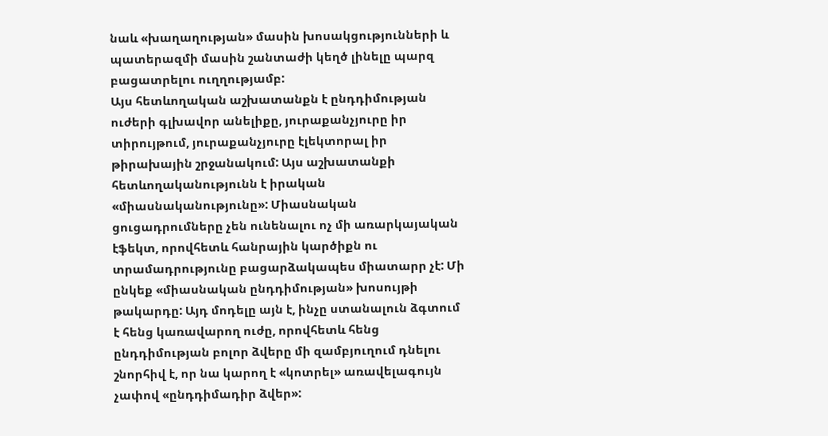նաև «խաղաղության» մասին խոսակցությունների և պատերազմի մասին շանտաժի կեղծ լինելը պարզ բացատրելու ուղղությամբ:
Այս հետևողական աշխատանքն է ընդդիմության ուժերի գլխավոր անելիքը, յուրաքանչյուրը իր տիրույթում, յուրաքանչյուրը էլեկտորալ իր թիրախային շրջանակում: Այս աշխատանքի հետևողականությունն է իրական «միասնականությունը»: Միասնական ցուցադրումները չեն ունենալու ոչ մի առարկայական էֆեկտ, որովհետև հանրային կարծիքն ու տրամադրությունը բացարձակապես միատարր չէ: Մի ընկեք «միասնական ընդդիմության» խոսույթի թակարդը: Այդ մոդելը այն է, ինչը ստանալուն ձգտում է հենց կառավարող ուժը, որովհետև հենց ընդդիմության բոլոր ձվերը մի զամբյուղում դնելու շնորհիվ է, որ նա կարող է «կոտրել» առավելագույն չափով «ընդդիմադիր ձվեր»: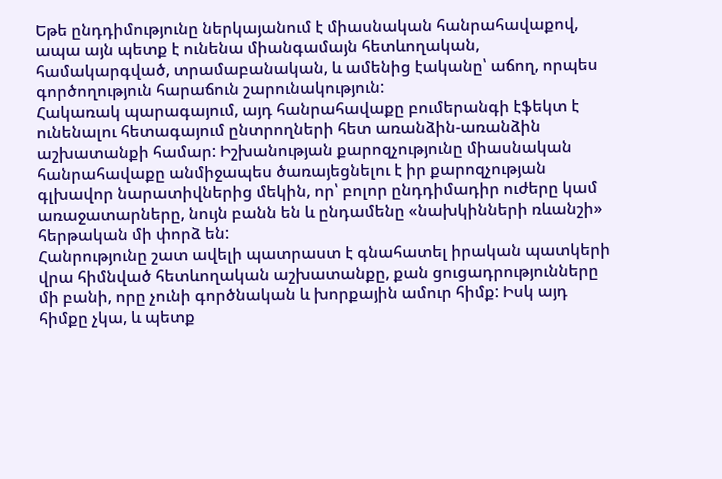Եթե ընդդիմությունը ներկայանում է միասնական հանրահավաքով, ապա այն պետք է ունենա միանգամայն հետևողական, համակարգված, տրամաբանական, և ամենից էականը՝ աճող, որպես գործողություն հարաճուն շարունակություն:
Հակառակ պարագայում, այդ հանրահավաքը բումերանգի էֆեկտ է ունենալու հետագայում ընտրողների հետ առանձին-առանձին աշխատանքի համար: Իշխանության քարոզչությունը միասնական հանրահավաքը անմիջապես ծառայեցնելու է իր քարոզչության գլխավոր նարատիվներից մեկին, որ՝ բոլոր ընդդիմադիր ուժերը կամ առաջատարները, նույն բանն են և ընդամենը «նախկինների ռևանշի» հերթական մի փորձ են:
Հանրությունը շատ ավելի պատրաստ է գնահատել իրական պատկերի վրա հիմնված հետևողական աշխատանքը, քան ցուցադրությունները մի բանի, որը չունի գործնական և խորքային ամուր հիմք: Իսկ այդ հիմքը չկա, և պետք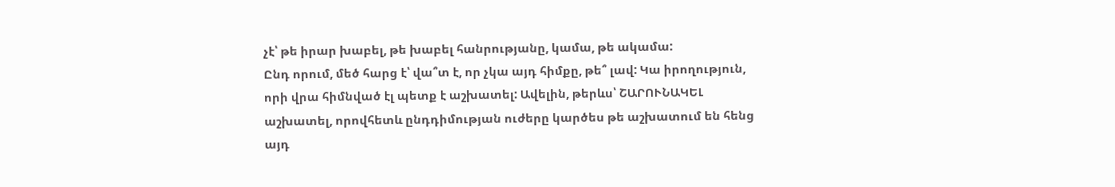չէ՝ թե իրար խաբել, թե խաբել հանրությանը, կամա, թե ակամա:
Ընդ որում, մեծ հարց է՝ վա՞տ է, որ չկա այդ հիմքը, թե՞ լավ: Կա իրողություն, որի վրա հիմնված էլ պետք է աշխատել: Ավելին, թերևս՝ ՇԱՐՈՒՆԱԿԵԼ աշխատել, որովհետև ընդդիմության ուժերը կարծես թե աշխատում են հենց այդ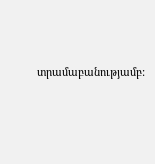տրամաբանությամբ: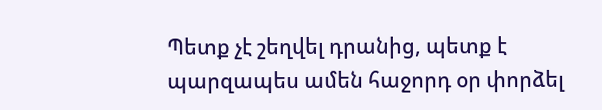Պետք չէ շեղվել դրանից, պետք է պարզապես ամեն հաջորդ օր փորձել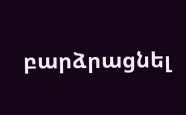բարձրացնել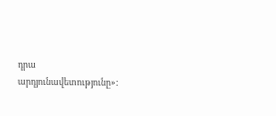դրա արդյունավետությունը»: